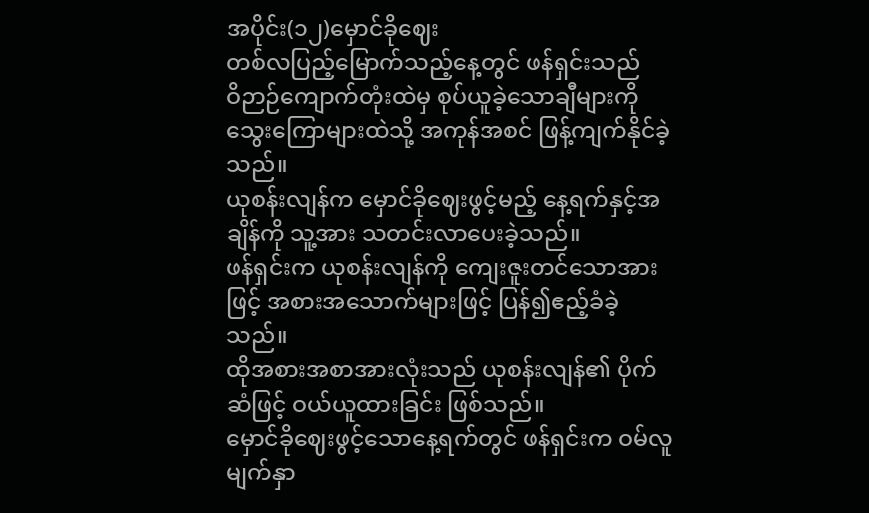အပိုင်း(၁၂)မှောင်ခိုဈေး
တစ်လပြည့်မြောက်သည့်နေ့တွင် ဖန်ရှင်းသည်
ဝိဉာဉ်ကျောက်တုံးထဲမှ စုပ်ယူခဲ့သောချီများကို
သွေးကြောများထဲသို့ အကုန်အစင် ဖြန့်ကျက်နိုင်ခဲ့သည်။
ယုစန်းလျန်က မှောင်ခိုဈေးဖွင့်မည့် နေ့ရက်နှင့်အချိန်ကို သူ့အား သတင်းလာပေးခဲ့သည်။
ဖန်ရှင်းက ယုစန်းလျန်ကို ကျေးဇူးတင်သောအားဖြင့် အစားအသောက်များဖြင့် ပြန်၍ဧည့်ခံခဲ့သည်။
ထိုအစားအစာအားလုံးသည် ယုစန်းလျန်၏ ပိုက်ဆံဖြင့် ဝယ်ယူထားခြင်း ဖြစ်သည်။
မှောင်ခိုဈေးဖွင့်သောနေ့ရက်တွင် ဖန်ရှင်းက ဝမ်လူမျက်နှာ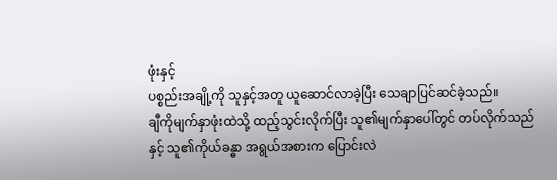ဖုံးနှင့်
ပစ္စည်းအချို့ကို သူနှင့်အတူ ယူဆောင်လာခဲ့ပြီး သေချာပြင်ဆင်ခဲ့သည်။
ချီကိုမျက်နှာဖုံးထဲသို့ ထည့်သွင်းလိုက်ပြီး သူ၏မျက်နှာပေါ်တွင် တပ်လိုက်သည်နှင့် သူ၏ကိုယ်ခန္ဓာ အရွယ်အစားက ပြောင်းလဲ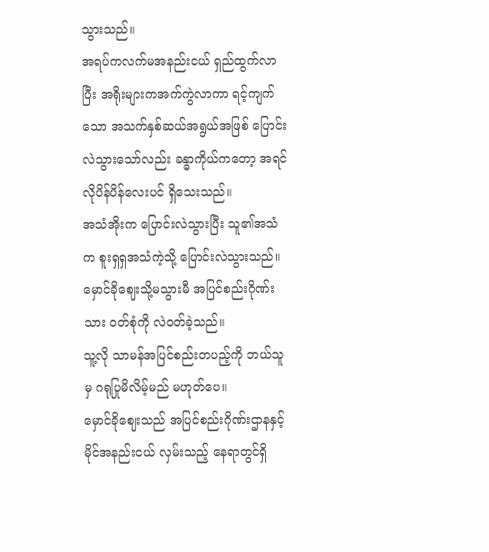သွားသည်။
အရပ်ကလက်မအနည်းငယ် ရှည်ထွက်လာပြီး အရိုးများကအက်ကွဲလာကာ ရင့်ကျက်သော အသက်နှစ်ဆယ်အရွယ်အဖြစ် ပြောင်းလဲသွားသော်လည်း ခန္ဓာကိုယ်ကတော့ အရင်လိုပိန်ပိန်လေးပင် ရှိသေးသည်။
အသံအိုးက ပြောင်းလဲသွားပြီး သူ၏အသံက စူးရှရှအသံကဲ့သို့ ပြောင်းလဲသွားသည်။မှောင်ခိုဈေးသို့မသွားမီ အပြင်စည်းဂိုဏ်းသား ဝတ်စုံကို လဲဝတ်ခဲ့သည်။
သူ့လို သာမန်အပြင်စည်းတပည့်ကို ဘယ်သူမှ ဂရုပြုမိလိမ့်မည် မဟုတ်ပေ။
မှောင်ခိုဈေးသည် အပြင်စည်းဂိုဏ်းဌာနနှင့် မိုင်အနည်းငယ် လှမ်းသည့် နေရာတွင်ရှိ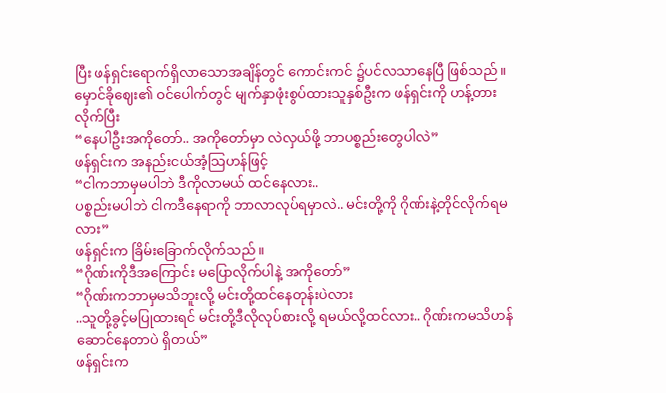ပြီး ဖန်ရှင်းရောက်ရှိလာသောအချိန်တွင် ကောင်းကင် ၌ပင်လသာနေပြီ ဖြစ်သည်။
မှောင်ခိုဈေး၏ ဝင်ပေါက်တွင် မျက်နှာဖုံးစွပ်ထားသူနှစ်ဦးက ဖန်ရှင်းကို ဟန့်တားလိုက်ပြီး
“နေပါဦးအကိုတော်.. အကိုတော်မှာ လဲလှယ်ဖို့ ဘာပစ္စည်းတွေပါလဲ”
ဖန်ရှင်းက အနည်းငယ်အံ့သြဟန်ဖြင့်
“ငါကဘာမှမပါဘဲ ဒီကိုလာမယ် ထင်နေလား..
ပစ္စည်းမပါဘဲ ငါကဒီနေရာကို ဘာလာလုပ်ရမှာလဲ.. မင်းတို့ကို ဂိုဏ်းနဲ့တိုင်လိုက်ရမလား”
ဖန်ရှင်းက ခြိမ်းခြောက်လိုက်သည်။
“ဂိုဏ်းကိုဒီအကြောင်း မပြောလိုက်ပါနဲ့ အကိုတော်”
“ဂိုဏ်းကဘာမှမသိဘူးလို့ မင်းတို့ထင်နေတုန်းပဲလား
..သူတို့ခွင့်မပြုထားရင် မင်းတို့ဒီလိုလုပ်စားလို့ ရမယ်လို့ထင်လား.. ဂိုဏ်းကမသိဟန်ဆောင်နေတာပဲ ရှိတယ်”
ဖန်ရှင်းက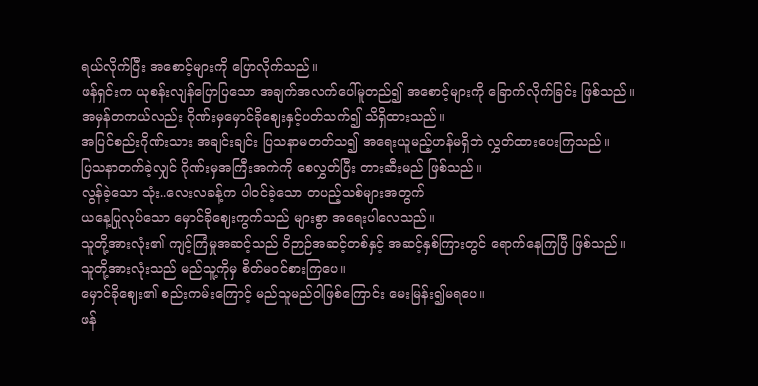ရယ်လိုက်ပြီး အစောင့်များကို ပြောလိုက်သည်။
ဖန်ရှင်းက ယုစန်းလျန်ပြောပြသော အချက်အလက်ပေါ်မူတည်၍ အစောင့်များကို ခြောက်လိုက်ခြင်း ဖြစ်သည်။
အမှန်တကယ်လည်း ဂိုဏ်းမှမှောင်ခိုဈေးနှင့်ပတ်သက်၍ သိရှိထားသည်။
အပြင်စည်းဂိုဏ်းသား အချင်းချင်း ပြသနာမတတ်သ၍ အရေးယူမည့်ဟန်မရှိဘဲ လွှတ်ထားပေးကြသည်။
ပြသနာတက်ခဲ့လျှင် ဂိုဏ်းမှအကြီးအကဲကို စေလွှတ်ပြီး တားဆီးမည် ဖြစ်သည်။
လွန်ခဲ့သော သုံး..လေးလခန့်က ပါဝင်ခဲ့သော တပည့်သစ်များအတွက်
ယနေ့ပြုလုပ်သော မှောင်ခိုဈေးကွက်သည် များစွာ အရေးပါလေသည်။
သူတို့အားလုံး၏ ကျင့်ကြံမှုအဆင့်သည် ဝိဉာဉ်အဆင့်တစ်နှင့် အဆင့်နှစ်ကြားတွင် ရောက်နေကြပြီ ဖြစ်သည်။
သူတို့အားလုံးသည် မည်သူ့ကိုမှ စိတ်မဝင်စားကြပေ။
မှောင်ခိုဈေး၏ စည်းကမ်းကြောင့် မည်သူမည်ဝါဖြစ်ကြောင်း မေးမြန်း၍မရပေ။
ဖန်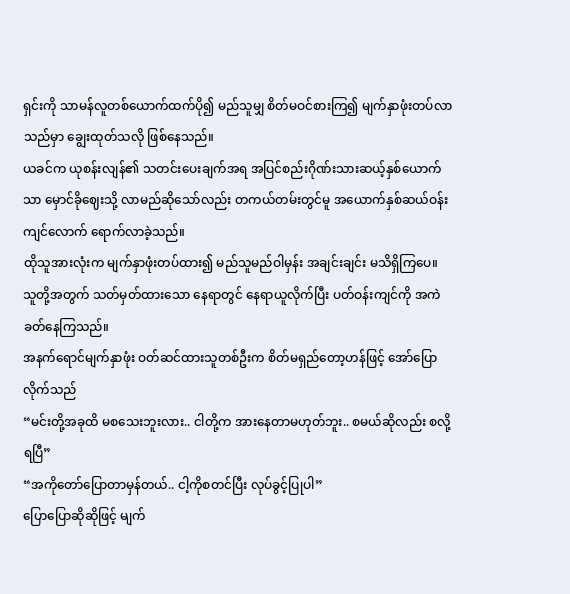ရှင်းကို သာမန်လူတစ်ယောက်ထက်ပို၍ မည်သူမျှ စိတ်မဝင်စားကြ၍ မျက်နှာဖုံးတပ်လာသည်မှာ ချွေးထုတ်သလို ဖြစ်နေသည်။
ယခင်က ယုစန်းလျန်၏ သတင်းပေးချက်အရ အပြင်စည်းဂိုဏ်းသားဆယ့်နှစ်ယောက်သာ မှောင်ခိုဈေးသို့ လာမည်ဆိုသော်လည်း တကယ်တမ်းတွင်မူ အယောက်နှစ်ဆယ်ဝန်းကျင်လောက် ရောက်လာခဲ့သည်။
ထိုသူအားလုံးက မျက်နှာဖုံးတပ်ထား၍ မည်သူမည်ဝါမှန်း အချင်းချင်း မသိရှိကြပေ။
သူတို့အတွက် သတ်မှတ်ထားသော နေရာတွင် နေရာယူလိုက်ပြီး ပတ်ဝန်းကျင်ကို အကဲခတ်နေကြသည်။
အနက်ရောင်မျက်နှာဖုံး ဝတ်ဆင်ထားသူတစ်ဦးက စိတ်မရှည်တော့ဟန်ဖြင့် အော်ပြောလိုက်သည်
“မင်းတို့အခုထိ မစသေးဘူးလား.. ငါတို့က အားနေတာမဟုတ်ဘူး.. စမယ်ဆိုလည်း စလို့ရပြီ”
“အကိုတော်ပြောတာမှန်တယ်.. ငါ့ကိုစတင်ပြီး လုပ်ခွင့်ပြုပါ”
ပြောပြောဆိုဆိုဖြင့် မျက်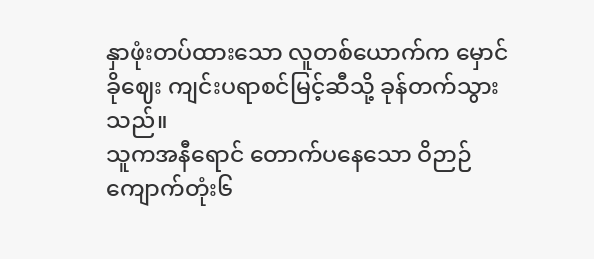နှာဖုံးတပ်ထားသော လူတစ်ယောက်က မှောင်ခိုဈေး ကျင်းပရာစင်မြင့်ဆီသို့ ခုန်တက်သွားသည်။
သူကအနီရောင် တောက်ပနေသော ဝိဉာဉ်ကျောက်တုံး၆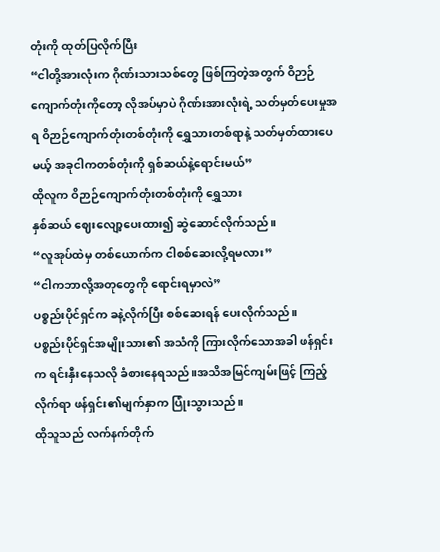တုံးကို ထုတ်ပြလိုက်ပြီး
“ငါတို့အားလုံးက ဂိုဏ်းသားသစ်တွေ ဖြစ်ကြတဲ့အတွက် ဝိဉာဉ်ကျောက်တုံးကိုတော့ လိုအပ်မှာပဲ ဂိုဏ်းအားလုံးရဲ့ သတ်မှတ်ပေးမှုအရ ဝိဉာဉ်ကျောက်တုံးတစ်တုံးကို ရွှေသားတစ်ရာနဲ့ သတ်မှတ်ထားပေမယ့် အခုငါကတစ်တုံးကို ရှစ်ဆယ်နဲ့ရောင်းမယ်”
ထိုလူက ဝိဉာဉ်ကျောက်တုံးတစ်တုံးကို ရွှေသား
နှစ်ဆယ် ဈေးလျော့ပေးထား၍ ဆွဲဆောင်လိုက်သည်။
“လူအုပ်ထဲမှ တစ်ယောက်က ငါစစ်ဆေးလို့ရမလား”
“ငါကဘာလို့အတုတွေကို ရောင်းရမှာလဲ”
ပစ္စည်းပိုင်ရှင်က ခနဲ့လိုက်ပြီး စစ်ဆေးရန် ပေးလိုက်သည်။
ပစ္စည်းပိုင်ရှင်အမျိုးသား၏ အသံကို ကြားလိုက်သောအခါ ဖန်ရှင်းက ရင်းနှီးနေသလို ခံစားနေရသည်။အသိအမြင်ကျမ်းဖြင့် ကြည့်လိုက်ရာ ဖန်ရှင်း၏မျက်နှာက ပြုံးသွားသည်။
ထိုသူသည် လက်နက်တိုက်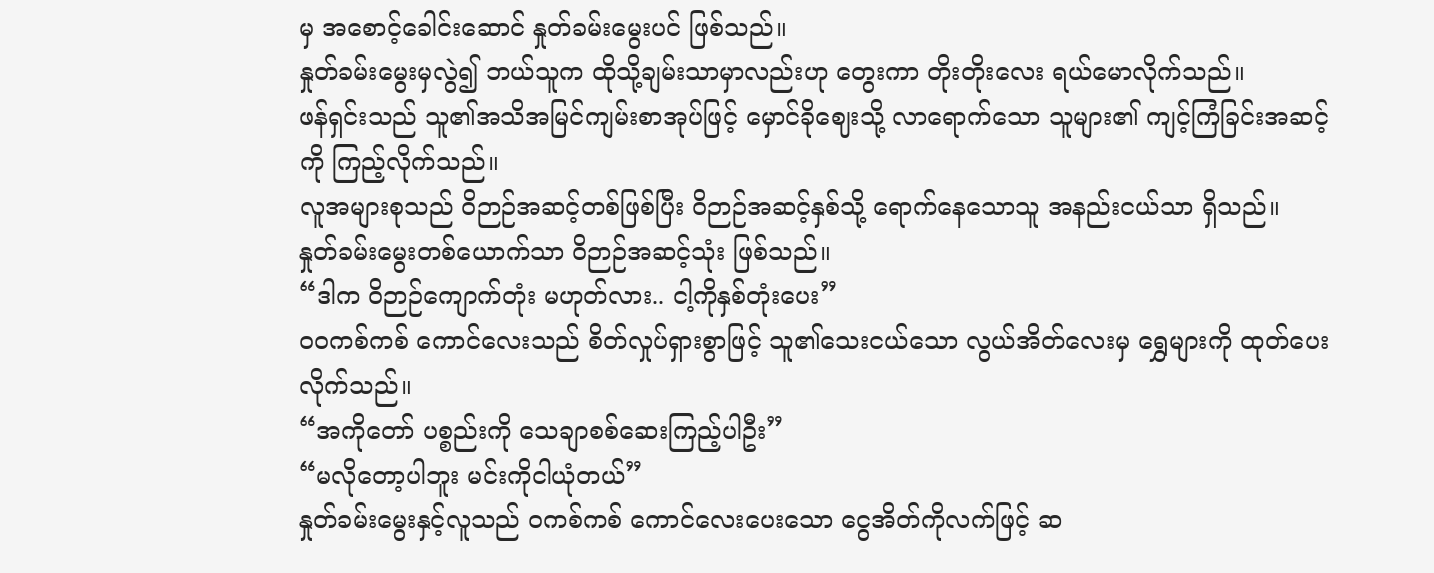မှ အစောင့်ခေါင်းဆောင် နှုတ်ခမ်းမွေးပင် ဖြစ်သည်။
နှုတ်ခမ်းမွေးမှလွဲ၍ ဘယ်သူက ထိုသို့ချမ်းသာမှာလည်းဟု တွေးကာ တိုးတိုးလေး ရယ်မောလိုက်သည်။
ဖန်ရှင်းသည် သူ၏အသိအမြင်ကျမ်းစာအုပ်ဖြင့် မှောင်ခိုဈေးသို့ လာရောက်သော သူများ၏ ကျင့်ကြံခြင်းအဆင့်ကို ကြည့်လိုက်သည်။
လူအများစုသည် ဝိဉာဉ်အဆင့်တစ်ဖြစ်ပြီး ဝိဉာဉ်အဆင့်နှစ်သို့ ရောက်နေသောသူ အနည်းငယ်သာ ရှိသည်။
နှုတ်ခမ်းမွေးတစ်ယောက်သာ ဝိဉာဉ်အဆင့်သုံး ဖြစ်သည်။
“ဒါက ဝိဉာဉ်ကျောက်တုံး မဟုတ်လား.. ငါ့ကိုနှစ်တုံးပေး”
ဝဝကစ်ကစ် ကောင်လေးသည် စိတ်လှုပ်ရှားစွာဖြင့် သူ၏သေးငယ်သော လွယ်အိတ်လေးမှ ရွှေများကို ထုတ်ပေးလိုက်သည်။
“အကိုတော် ပစ္စည်းကို သေချာစစ်ဆေးကြည့်ပါဦး”
“မလိုတော့ပါဘူး မင်းကိုငါယုံတယ်”
နှုတ်ခမ်းမွေးနှင့်လူသည် ဝကစ်ကစ် ကောင်လေးပေးသော ငွေအိတ်ကိုလက်ဖြင့် ဆ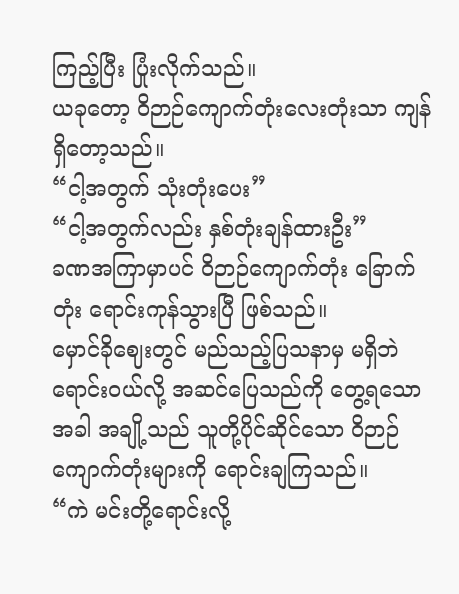ကြည့်ပြီး ပြုံးလိုက်သည်။
ယခုတော့ ဝိဉာဉ်ကျောက်တုံးလေးတုံးသာ ကျန်ရှိတော့သည်။
“ငါ့အတွက် သုံးတုံးပေး”
“ငါ့အတွက်လည်း နှစ်တုံးချန်ထားဦး”
ခဏအကြာမှာပင် ဝိဉာဉ်ကျောက်တုံး ခြောက်တုံး ရောင်းကုန်သွားပြီ ဖြစ်သည်။
မှောင်ခိုဈေးတွင် မည်သည့်ပြသနာမှ မရှိဘဲ
ရောင်းဝယ်လို့ အဆင်ပြေသည်ကို တွေ့ရသောအခါ အချို့သည် သူတို့ပိုင်ဆိုင်သော ဝိဉာဉ်ကျောက်တုံးများကို ရောင်းချကြသည်။
“ကဲ မင်းတို့ရောင်းလို့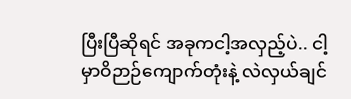ပြီးပြီဆိုရင် အခုကငါ့အလှည့်ပဲ.. ငါ့မှာဝိဉာဉ်ကျောက်တုံးနဲ့ လဲလှယ်ချင်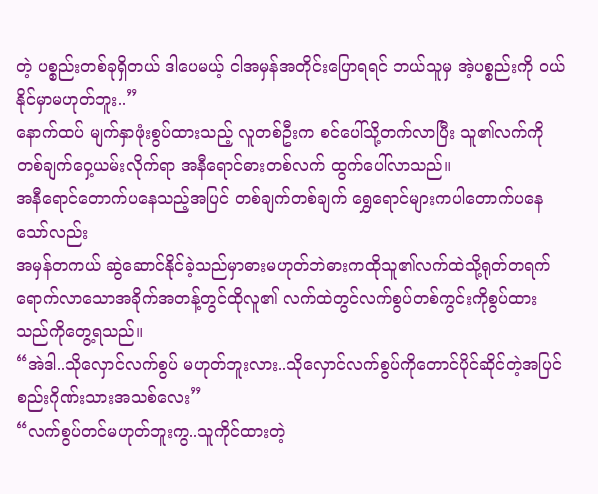တဲ့ ပစ္စည်းတစ်ခုရှိတယ် ဒါပေမယ့် ငါအမှန်အတိုင်းပြောရရင် ဘယ်သူမှ အဲ့ပစ္စည်းကို ဝယ်နိုင်မှာမဟုတ်ဘူး..”
နောက်ထပ် မျက်နှာဖုံးစွပ်ထားသည့် လူတစ်ဦးက စင်ပေါ်သို့တက်လာပြီး သူ၏လက်ကို
တစ်ချက်ဝှေ့ယမ်းလိုက်ရာ အနီရောင်ဓားတစ်လက် ထွက်ပေါ်လာသည်။
အနီရောင်တောက်ပနေသည့်အပြင် တစ်ချက်တစ်ချက် ရွှေရောင်များကပါတောက်ပနေသော်လည်း
အမှန်တကယ် ဆွဲဆောင်နိုင်ခဲ့သည်မှာဓားမဟုတ်ဘဲဓားကထိုသူ၏လက်ထဲသို့ရုတ်တရက်ရောက်လာသောအခိုက်အတန့်တွင်ထိုလူ၏ လက်ထဲတွင်လက်စွပ်တစ်ကွင်းကိုစွပ်ထား သည်ကိုတွေ့ရသည်။
“အဲဒါ..သိုလှောင်လက်စွပ် မဟုတ်ဘူးလား..သိုလှောင်လက်စွပ်ကိုတောင်ပိုင်ဆိုင်တဲ့အပြင်စည်းဂိုဏ်းသားအသစ်လေး”
“လက်စွပ်တင်မဟုတ်ဘူးကွ..သူကိုင်ထားတဲ့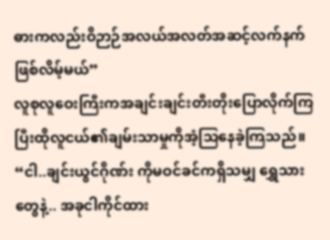ဓားကလည်းဝိဉာဉ်အလယ်အလတ်အဆင့်လက်နက်ဖြစ်လိမ့်မယ်”
လူစုလူဝေးကြီးကအချင်းချင်းတီးတိုးပြောလိုက်ကြပြီးထိုလူငယ်၏ချမ်းသာမှုကိုအံ့သြနေခဲ့ကြသည်။
“ငါ..ချင်းယွင်ဂိုဏ်း ကိုမဝင်ခင်ကရှိသမျှ ရွှေသားတွေနဲ့.. အခုငါကိုင်ထား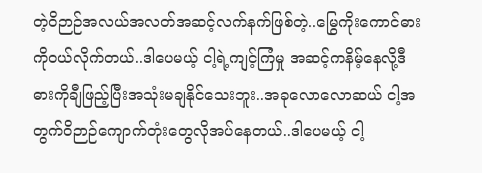တဲ့ဝိဉာဉ်အလယ်အလတ်အဆင့်လက်နက်ဖြစ်တဲ့..မြွေကိုးကောင်ဓားကိုဝယ်လိုက်တယ်..ဒါပေမယ့် ငါ့ရဲ့ကျင့်ကြံမှု အဆင့်ကနိမ့်နေလို့ဒီဓားကိုချီဖြည့်ပြီးအသုံးမချနိုင်သေးဘူး..အခုလောလောဆယ် ငါ့အတွက်ဝိဉာဉ်ကျောက်တုံးတွေလိုအပ်နေတယ်..ဒါပေမယ့် ငါ့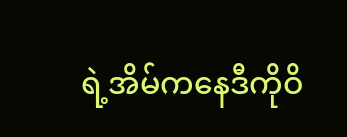ရဲ့အိမ်ကနေဒီကိုဝိ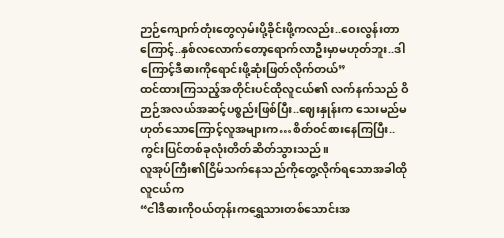ဉာဉ်ကျောက်တုံးတွေလှမ်းပို့ခိုင်းဖို့ကလည်း..ဝေးလွန်းတာကြောင့်..နှစ်လလောက်တော့ရောက်လာဦးမှာမဟုတ်ဘူး..ဒါကြောင့်ဒီဓားကိုရောင်းဖို့ဆုံးဖြတ်လိုက်တယ်”
ထင်ထားကြသည့်အတိုင်းပင်ထိုလူငယ်၏ လက်နက်သည် ဝိဉာဉ်အလယ်အဆင့်ပစ္စည်းဖြစ်ပြီး..ဈေးနှုန်းက သေးမည်မဟုတ်သောကြောင့်လူအများက…စိတ်ဝင်စားနေကြပြီး..ကွင်းပြင်တစ်ခုလုံးတိတ်ဆိတ်သွားသည်။
လူအုပ်ကြီး၏ငြိမ်သက်နေသည်ကိုတွေ့လိုက်ရသောအခါထိုလူငယ်က
“ငါဒီဓားကိုဝယ်တုန်းကရွှေသားတစ်သောင်းအ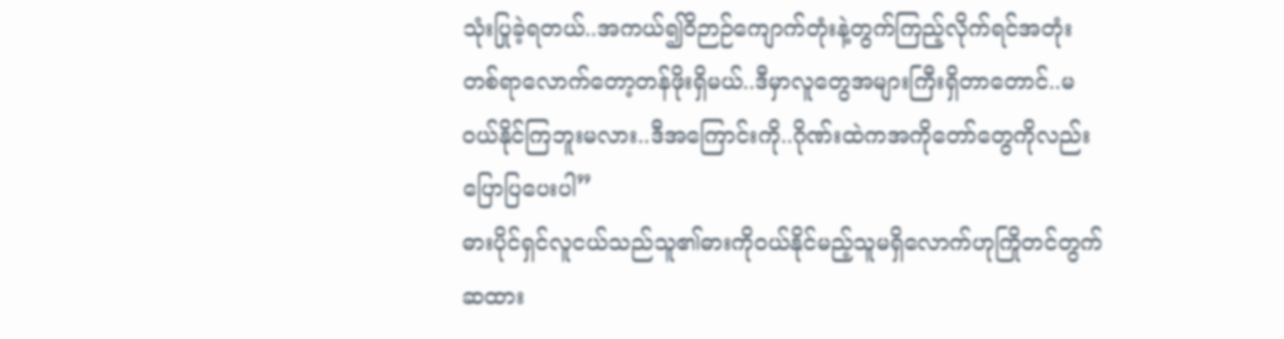သုံးပြုခဲ့ရတယ်..အကယ်၍ဝိဉာဉ်ကျောက်တုံးနဲ့တွက်ကြည့်လိုက်ရင်အတုံးတစ်ရာလောက်တော့တန်ဖိုးရှိမယ်..ဒီမှာလူတွေအများကြီးရှိတာတောင်..မဝယ်နိုင်ကြဘူးမလား..ဒီအကြောင်းကို..ဂိုဏ်းထဲကအကိုတော်တွေကိုလည်းပြောပြပေးပါ”
ဓားပိုင်ရှင်လူငယ်သည်သူ၏ဓားကိုဝယ်နိုင်မည့်သူမရှိလောက်ဟုကြိုတင်တွက်ဆထား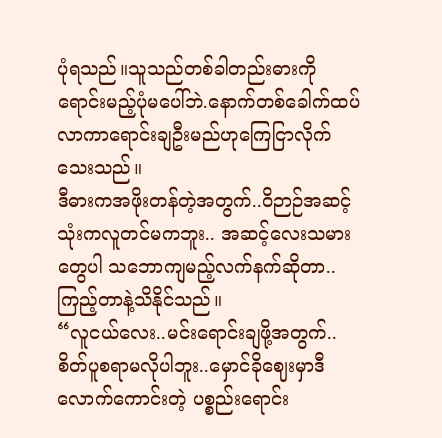ပုံရသည်။သူသည်တစ်ခါတည်းဓားကိုရောင်းမည့်ပုံမပေါ်ဘဲ.နောက်တစ်ခေါက်ထပ်လာကာရောင်းချဦးမည်ဟုကြေငြာလိုက်သေးသည်။
ဒီဓားကအဖိုးတန်တဲ့အတွက်..ဝိဉာဉ်အဆင့်သုံးကလူတင်မကဘူး.. အဆင့်လေးသမားတွေပါ သဘောကျမည့်လက်နက်ဆိုတာ.. ကြည့်တာနဲ့သိနိုင်သည်။
“လူငယ်လေး..မင်းရောင်းချဖို့အတွက်..စိတ်ပူစရာမလိုပါဘူး..မှောင်ခိုဈေးမှာဒီလောက်ကောင်းတဲ့ ပစ္စည်းရောင်း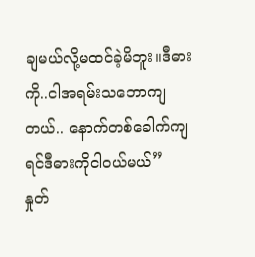ချမယ်လို့မထင်ခဲ့မိဘူး။ဒီဓားကို..ငါအရမ်းသဘောကျတယ်.. နောက်တစ်ခေါက်ကျရင်ဒီဓားကိုငါဝယ်မယ်”
နှုတ်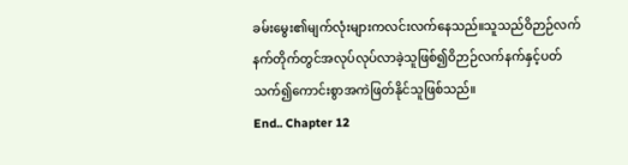ခမ်းမွေး၏မျက်လုံးများကလင်းလက်နေသည်။သူသည်ဝိဉာဉ်လက်နက်တိုက်တွင်အလုပ်လုပ်လာခဲ့သူဖြစ်၍ဝိဉာဉ်လက်နက်နှင့်ပတ်သက်၍ကောင်းစွာအကဲဖြတ်နိုင်သူဖြစ်သည်။
End.. Chapter 12